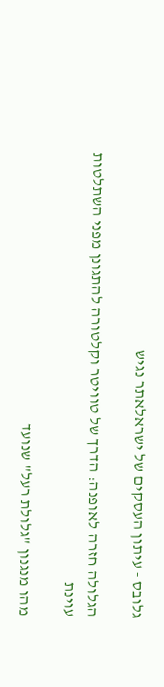גלובס - עיתון העסקים של ישראלאתר נגיש

הגלולה חזרה לאופנה: הדרך של טוויטר וקלטורה להתגונן מפני השתלטות עוינת

מהו מנגנון "גלולת רעל" שנועד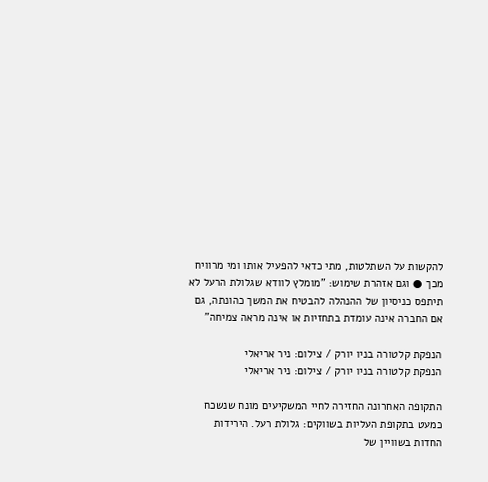להקשות על השתלטות, מתי כדאי להפעיל אותו ומי מרוויח מכך ● וגם אזהרת שימוש: "מומלץ לוודא שגלולת הרעל לא תיתפס כניסיון של ההנהלה להבטיח את המשך כהונתה, גם אם החברה אינה עומדת בתחזיות או אינה מראה צמיחה"

הנפקת קלטורה בניו יורק / צילום: ניר אריאלי
הנפקת קלטורה בניו יורק / צילום: ניר אריאלי

התקופה האחרונה החזירה לחיי המשקיעים מונח שנשכח כמעט בתקופת העליות בשווקים: גלולת רעל. הירידות החדות בשוויין של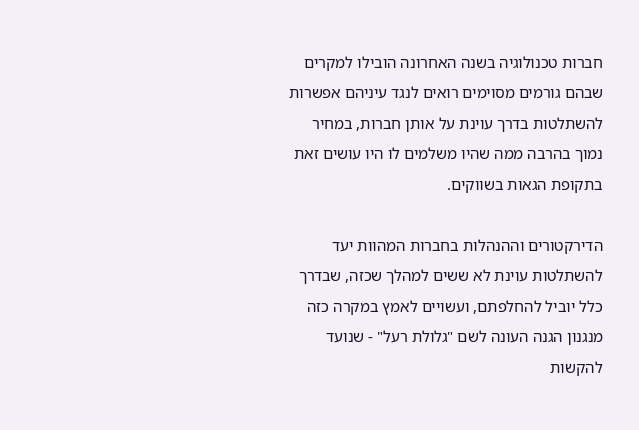חברות טכנולוגיה בשנה האחרונה הובילו למקרים שבהם גורמים מסוימים רואים לנגד עיניהם אפשרות להשתלטות בדרך עוינת על אותן חברות, במחיר נמוך בהרבה ממה שהיו משלמים לו היו עושים זאת בתקופת הגאות בשווקים.

הדירקטורים וההנהלות בחברות המהוות יעד להשתלטות עוינת לא ששים למהלך שכזה, שבדרך כלל יוביל להחלפתם, ועשויים לאמץ במקרה כזה מנגנון הגנה העונה לשם "גלולת רעל" - שנועד להקשות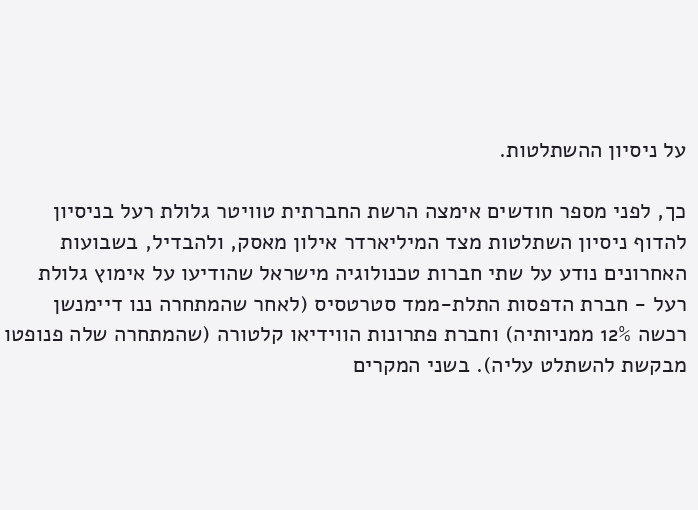על ניסיון ההשתלטות.

כך, לפני מספר חודשים אימצה הרשת החברתית טוויטר גלולת רעל בניסיון להדוף ניסיון השתלטות מצד המיליארדר אילון מאסק, ולהבדיל, בשבועות האחרונים נודע על שתי חברות טכנולוגיה מישראל שהודיעו על אימוץ גלולת רעל - חברת הדפסות התלת-ממד סטרטסיס (לאחר שהמתחרה ננו דיימנשן רכשה 12% ממניותיה) וחברת פתרונות הווידיאו קלטורה (שהמתחרה שלה פנופטו מבקשת להשתלט עליה). בשני המקרים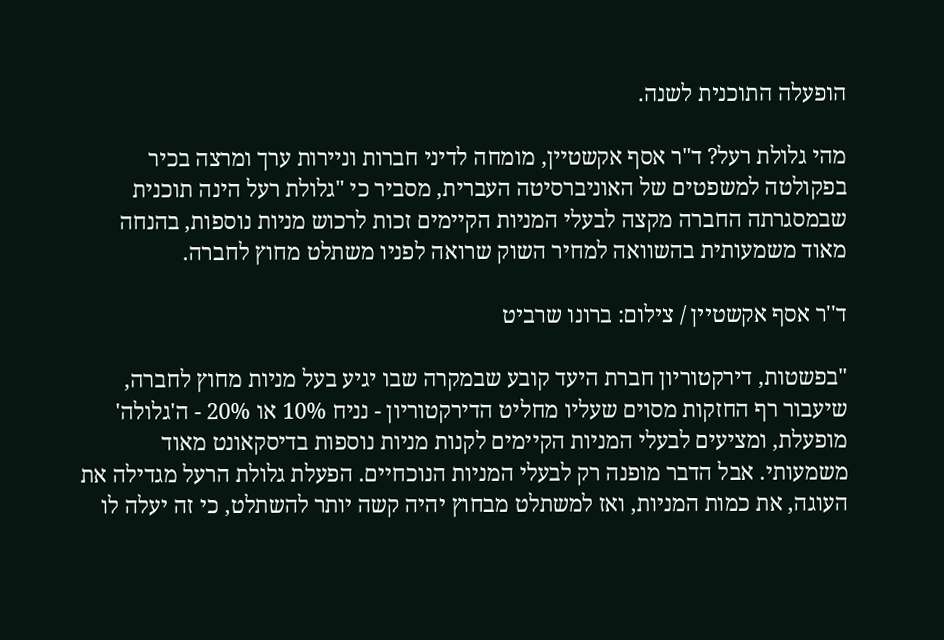הופעלה התוכנית לשנה.

מהי גלולת רעל? ד"ר אסף אקשטיין, מומחה לדיני חברות וניירות ערך ומרצה בכיר בפקולטה למשפטים של האוניברסיטה העברית, מסביר כי "גלולת רעל הינה תוכנית שבמסגרתה החברה מקצה לבעלי המניות הקיימים זכות לרכוש מניות נוספות, בהנחה מאוד משמעותית בהשוואה למחיר השוק שרואה לפניו משתלט מחוץ לחברה.

ד''ר אסף אקשטיין / צילום: ברונו שרביט

"בפשטות, דירקטוריון חברת היעד קובע שבמקרה שבו יגיע בעל מניות מחוץ לחברה, שיעבור רף החזקות מסוים שעליו מחליט הדירקטוריון - נניח 10% או 20% - ה'גלולה' מופעלת, ומציעים לבעלי המניות הקיימים לקנות מניות נוספות בדיסקאונט מאוד משמעותי. אבל הדבר מופנה רק לבעלי המניות הנוכחיים. הפעלת גלולת הרעל מגדילה את העוגה, את כמות המניות, ואז למשתלט מבחוץ יהיה קשה יותר להשתלט, כי זה יעלה לו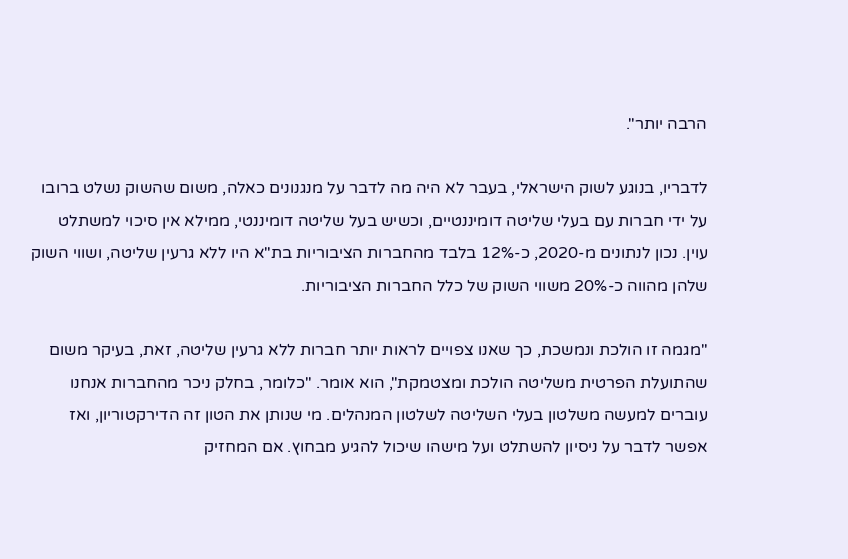הרבה יותר".

לדבריו, בנוגע לשוק הישראלי, בעבר לא היה מה לדבר על מנגנונים כאלה, משום שהשוק נשלט ברובו על ידי חברות עם בעלי שליטה דומיננטיים, וכשיש בעל שליטה דומיננטי, ממילא אין סיכוי למשתלט עוין. נכון לנתונים מ-2020, כ-12% בלבד מהחברות הציבוריות בת"א היו ללא גרעין שליטה, ושווי השוק שלהן מהווה כ-20% משווי השוק של כלל החברות הציבוריות.

"מגמה זו הולכת ונמשכת, כך שאנו צפויים לראות יותר חברות ללא גרעין שליטה, זאת, בעיקר משום שהתועלת הפרטית משליטה הולכת ומצטמקת", הוא אומר. "כלומר, בחלק ניכר מהחברות אנחנו עוברים למעשה משלטון בעלי השליטה לשלטון המנהלים. מי שנותן את הטון זה הדירקטוריון, ואז אפשר לדבר על ניסיון להשתלט ועל מישהו שיכול להגיע מבחוץ. אם המחזיק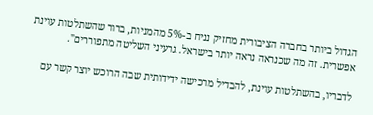הגדול ביותר בחברה הציבורית מחזיק נניח ב-5% מהמניות, ברור שהשתלטות עוינת אפשרית. זה מה שכנראה נראה יותר בישראל. גרעיני השליטה מתפוררים".

לדבריו, בהשתלטות עוינת, להבדיל מרכישה ידידותית שבה הרוכש יוצר קשר עם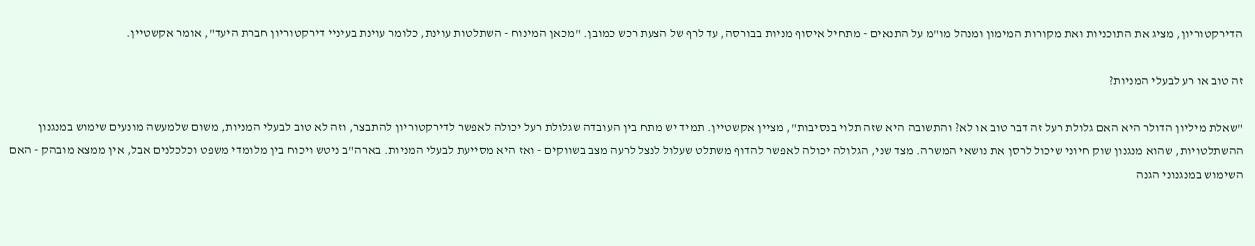הדירקטוריון, מציג את התוכניות ואת מקורות המימון ומנהל מו"מ על התנאים - מתחיל איסוף מניות בבורסה, עד לרף של הצעת רכש כמובן. "מכאן המינוח - השתלטות עוינת, כלומר עוינת בעיניי דירקטוריון חברת היעד", אומר אקשטיין.

זה טוב או רע לבעלי המניות?

"שאלת מיליון הדולר היא האם גלולת רעל זה דבר טוב או לא? והתשובה היא שזה תלוי בנסיבות", מציין אקשטיין. תמיד יש מתח בין העובדה שגלולת רעל יכולה לאפשר לדירקטוריון להתבצר, וזה לא טוב לבעלי המניות, משום שלמעשה מונעים שימוש במנגנון ההשתלטויות, שהוא מנגנון שוק חיוני שיכול לרסן את נושאי המשרה. מצד שני, הגלולה יכולה לאפשר להדוף משתלט שעלול לנצל לרעה מצב בשווקים - ואז היא מסייעת לבעלי המניות. בארה"ב ניטש ויכוח בין מלומדי משפט וכלכלנים אבל, אין ממצא מובהק - האם השימוש במנגנוני הגנה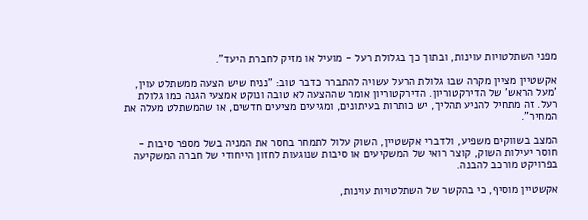מפני השתלטויות עוינות, ובתוך כך בגלולת רעל - מועיל או מזיק לחברת היעד".

אקשטיין מציין מקרה שבו גלולת הרעל עשויה להתברר כדבר טוב: "נניח שיש הצעה ממשתלט עוין, 'מעל הראש' של הדירקטוריון. הדירקטוריון אומר שההצעה לא טובה ונוקט אמצעי הגנה כמו גלולת רעל. זה מתחיל להניע תהליך, יש כותרות בעיתונים, ומגיעים מציעים חדשים, או שהמשתלט מעלה את המחיר".

המצב בשווקים משפיע, ולדברי אקשטיין, השוק עלול לתמחר בחסר את המניה בשל מספר סיבות - חוסר יעילות השוק, קוצר רואי של המשקיעים או סיבות שנוגעות לחזון הייחודי של חברה המשקיעה בפרויקט מורכב להבנה.

אקשטיין מוסיף, כי בהקשר של השתלטויות עוינות,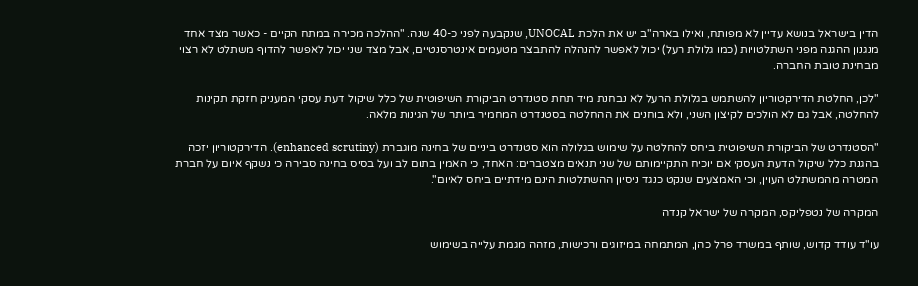הדין בישראל בנושא עדיין לא מפותח, ואילו בארה"ב יש את הלכת UNOCAL, שנקבעה לפני כ-40 שנה. "ההלכה מכירה במתח הקיים - כאשר מצד אחד מנגנון ההגנה מפני השתלטויות (כמו גלולת רעל) יכול לאפשר להנהלה להתבצר מטעמים אינטרסנטיים, אבל מצד שני יכול לאפשר להדוף משתלט לא רצוי מבחינת טובת החברה.

"לכן, החלטת הדירקטוריון להשתמש בגלולת הרעל לא נבחנת מיד תחת סטנדרט הביקורת השיפוטית של כלל שיקול דעת עסקי המעניק חזקת תקינות להחלטה, אבל גם לא הולכים לקיצון השני, ולא בוחנים את ההחלטה בסטנדרט המחמיר ביותר של הגינות מלאה.

"הסטנדרט של הביקורת השיפוטית ביחס להחלטה על שימוש בגלולה הוא סטנדרט ביניים של בחינה מוגברת (enhanced scrutiny). הדירקטוריון יזכה בהגנת כלל שיקול הדעת העסקי אם יוכיח התקיימותם של שני תנאים מצטברים: האחד, כי האמין בתום לב ועל בסיס בחינה סבירה כי נשקף איום על חברת המטרה מהמשתלט העוין, וכי האמצעים שנקט כנגד ניסיון ההשתלטות הינם מידתיים ביחס לאיום".

המקרה של נטפליקס, המקרה של ישראל קנדה

עו"ד עודד קדוש, שותף במשרד פרל כהן, המתמחה במיזוגים ורכישות, מזהה מגמת עלייה בשימוש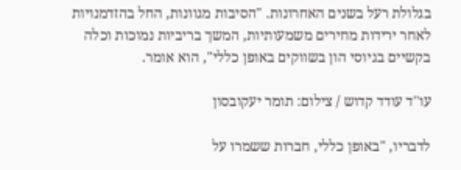בגלולת רעל בשנים האחרונות. "הסיבות מגוונות, החל בהזדמנויות לאחר ירידות מחירים משמעותיות, המשך בריביות נמוכות וכלה בקשיים בגיוסי הון בשווקים באופן כללי", הוא אומר.

עו''ד עודד קדוש / צילום: תומר יעקובסון

לדבריו, "באופן כללי, חברות ששמרו על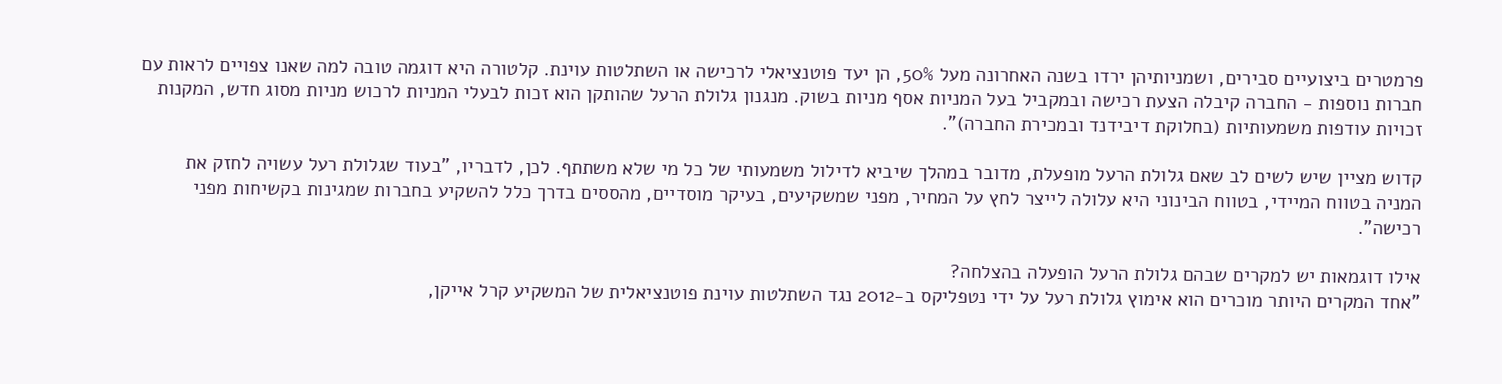פרמטרים ביצועיים סבירים, ושמניותיהן ירדו בשנה האחרונה מעל 50%, הן יעד פוטנציאלי לרכישה או השתלטות עוינת. קלטורה היא דוגמה טובה למה שאנו צפויים לראות עם חברות נוספות - החברה קיבלה הצעת רכישה ובמקביל בעל המניות אסף מניות בשוק. מנגנון גלולת הרעל שהותקן הוא זכות לבעלי המניות לרכוש מניות מסוג חדש, המקנות זכויות עודפות משמעותיות (בחלוקת דיבידנד ובמכירת החברה)".

קדוש מציין שיש לשים לב שאם גלולת הרעל מופעלת, מדובר במהלך שיביא לדילול משמעותי של כל מי שלא משתתף. לכן, לדבריו, "בעוד שגלולת רעל עשויה לחזק את המניה בטווח המיידי, בטווח הבינוני היא עלולה לייצר לחץ על המחיר, מפני שמשקיעים, בעיקר מוסדיים, מהססים בדרך כלל להשקיע בחברות שמגינות בקשיחות מפני רכישה".

אילו דוגמאות יש למקרים שבהם גלולת הרעל הופעלה בהצלחה?
"אחד המקרים היותר מוכרים הוא אימוץ גלולת רעל על ידי נטפליקס ב-2012 נגד השתלטות עוינת פוטנציאלית של המשקיע קרל אייקן,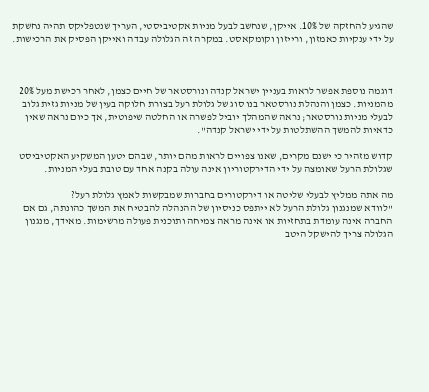שהגיע להחזקה של 10%. אייקן, שנחשב לבעל מניות אקטיביסטי, העריך שנטפליקס תהיה נחשקת על ידי ענקיות כאמזון, ורייזון וקומקאסט. במקרה זה הגלולה עבדה ואייקן הפסיק את הרכישות.



דוגמה נוספת אפשר לראות בעניין ישראל קנדה ונורסטאר של חיים כצמן, לאחר רכישת מעל 20% מהמניות. כצמן והנהלת נורסטאר בנו סוג של גלולת רעל בצורת חלוקה בעין של מניות גזית גלוב לבעלי מניות נורסטאר; נראה שהמהלך יוביל לפשרה או החלטה שיפוטית, אך כיום נראה שאין כדאיות להמשך ההשתלטות על ידי ישראל קנדה".

קדוש מזהיר כי ישנם מקרים, שאנו צפויים לראות מהם יותר, שבהם יטען המשקיע האקטיביסט שגלולת הרעל שאומצה על ידי הדירקטוריון אינה עולה בקנה אחד עם טובת בעלי המניות.

מה אתה ממליץ לבעלי שליטה או דירקטורים בחברות שמבקשות לאמץ גלולת רעל?
"לוודא שמנגנון גלולת הרעל לא ייתפס כניסיון של ההנהלה להבטיח את המשך כהונתה, גם אם החברה אינה עומדת בתחזיות או אינה מראה צמיחה ותוכנית פעולה מרשימות. מאידך, מנגנון הגלולה צריך להישקל היטב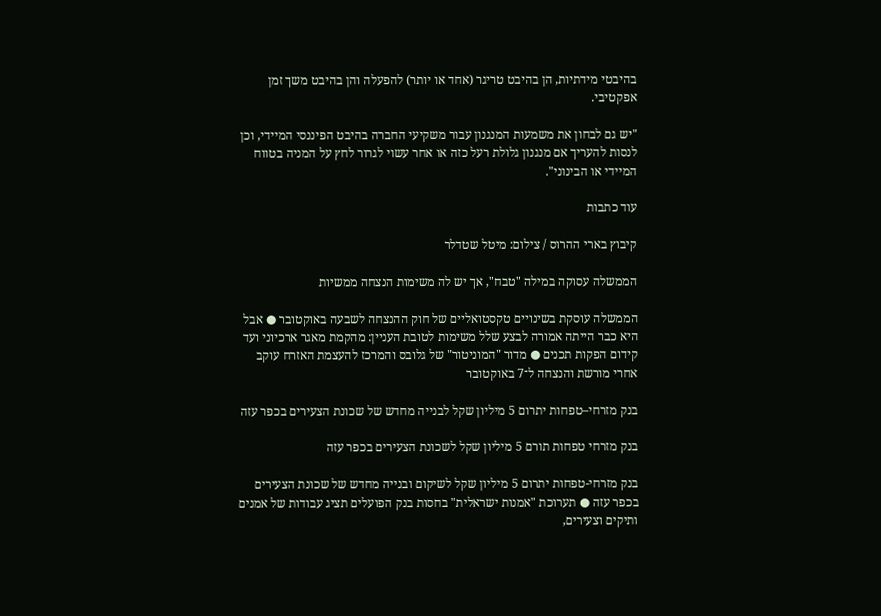בהיבטי מידתיות, הן בהיבט טריגר (אחד או יותר) להפעלה והן בהיבט משך זמן אפקטיבי.

"יש גם לבחון את משמעות המנגנון עבור משקיעי החברה בהיבט הפיננסי המיידי, וכן לנסות להעריך אם מנגנון גלולת רעל כזה או אחר עשוי לגרור לחץ על המניה בטווח המיידי או הבינוני".

עוד כתבות

קיבוץ בארי ההרוס / צילום: מיטל שטדלר

הממשלה עסוקה במילה "טבח", אך יש לה משימות הנצחה ממשיות

הממשלה עוסקת בשינויים טקסטואליים של חוק ההנצחה לשבעה באוקטובר ● אבל היא כבר הייתה אמורה לבצע שלל משימות לטובת העניין: מהקמת מאגר ארכיוני ועד קידום הפקות תכנים ● מדור "המוניטור" של גלובס והמרכז להעצמת האזרח עוקב אחרי מורשת והנצחה ל־7 באוקטובר

בנק מזרחי–טפחות יתרום 5 מיליון שקל לבנייה מחדש של שכונת הצעירים בכפר עזה

בנק מזרחי טפחות תורם 5 מיליון שקל לשכונת הצעירים בכפר עזה

בנק מזרחי-טפחות יתרום 5 מיליון שקל לשיקום ובנייה מחדש של שכונת הצעירים בכפר עזה ● תערוכת "אמנות ישראלית" בחסות בנק הפועלים תציג עבודות של אמנים ותיקים וצעירים,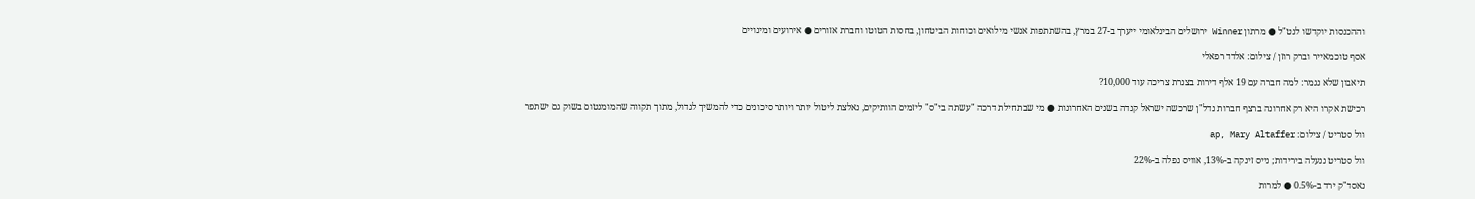וההכנסות יוקדשו לנט"ל ● מרתון Winner ירושלים הבינלאומי ייערך ב-27 במרץ, בהשתתפות אנשי מילואים וכוחות הביטחון, בחסות הטוטו וחברת אזורים ● אירועים ומינויים

אסף טוכמאייר וברק רוזן / צילום: אלדד רפאלי

תיאבון שלא נגמר: למה חברה עם 19 אלף דירות בצנרת צריכה עוד 10,000?

רכישת אקרו היא רק אחרונה ברצף חברות נדל"ן שרכשה ישראל קנדה בשנים האחרונות ● מי שבתחילת דרכה "עשתה בי"ס" ליזמים הוותיקים, נאלצת ליטול יותר ויותר סיכונים כדי להמשיך לגדול, מתוך תקווה שהמומנטום בשוק גם ישתפר

וול סטריט / צילום: ap, Mary Altaffer

וול סטריט ננעלה בירידות; נייס זינקה ב-13%, אוויס נפלה ב-22%

נאסד"ק ירד ב-0.5% ● למרות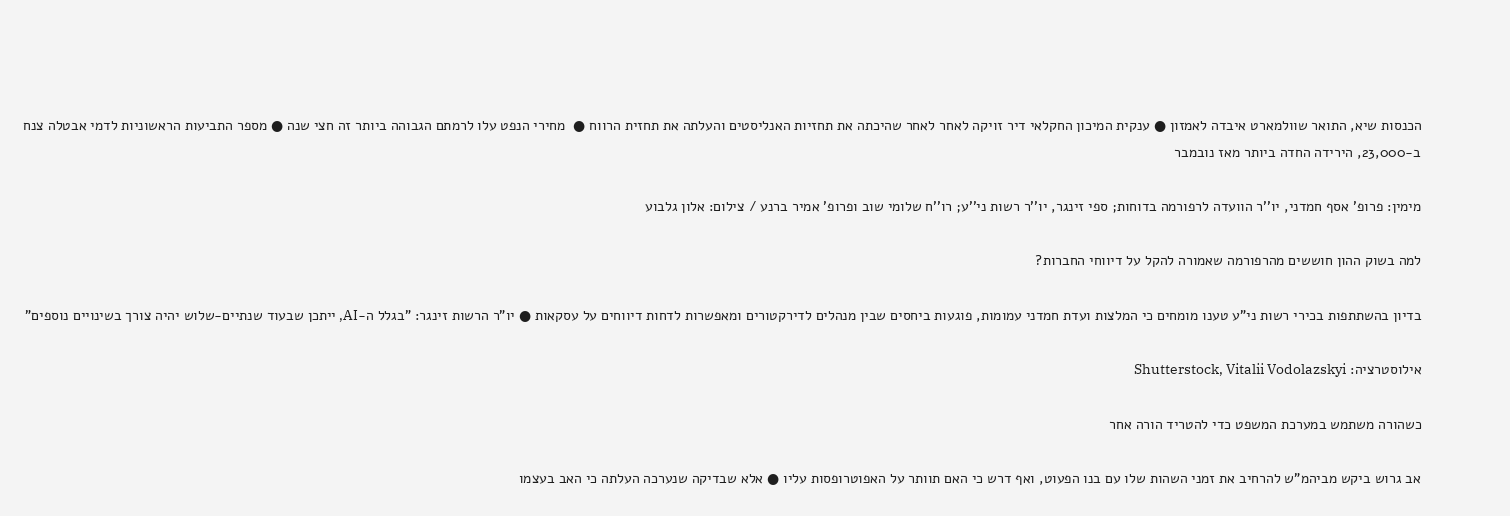הכנסות שיא, התואר שוולמארט איבדה לאמזון ● ענקית המיכון החקלאי דיר זויקה לאחר לאחר שהיכתה את תחזיות האנליסטים והעלתה את תחזית הרווח ●  מחירי הנפט עלו לרמתם הגבוהה ביותר זה חצי שנה ● מספר התביעות הראשוניות לדמי אבטלה צנח ב-23,000, הירידה החדה ביותר מאז נובמבר

מימין: פרופ' אסף חמדני, יו''ר הוועדה לרפורמה בדוחות; ספי זינגר, יו''ר רשות ני''ע; רו''ח שלומי שוב ופרופ' אמיר ברנע / צילום: אלון גלבוע

למה בשוק ההון חוששים מהרפורמה שאמורה להקל על דיווחי החברות?

בדיון בהשתתפות בכירי רשות ני"ע טענו מומחים כי המלצות ועדת חמדני עמומות, פוגעות ביחסים שבין מנהלים לדירקטורים ומאפשרות לדחות דיווחים על עסקאות ● יו"ר הרשות זינגר: "בגלל ה-AI, ייתכן שבעוד שנתיים-שלוש יהיה צורך בשינויים נוספים"

אילוסטרציה: Shutterstock, Vitalii Vodolazskyi

כשהורה משתמש במערכת המשפט כדי להטריד הורה אחר

אב גרוש ביקש מביהמ"ש להרחיב את זמני השהות שלו עם בנו הפעוט, ואף דרש כי האם תוותר על האפוטרופסות עליו ● אלא שבדיקה שנערכה העלתה כי האב בעצמו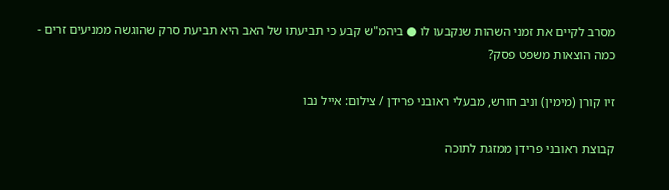מסרב לקיים את זמני השהות שנקבעו לו ● ביהמ"ש קבע כי תביעתו של האב היא תביעת סרק שהוגשה ממניעים זרים - כמה הוצאות משפט פסק?

זיו קורן (מימין) וניב חורש, מבעלי ראובני פרידן / צילום: אייל נבו

קבוצת ראובני פרידן ממזגת לתוכה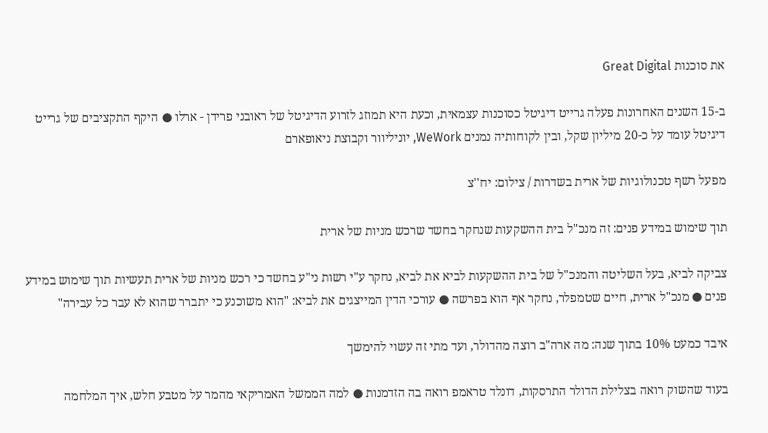את סוכנות Great Digital

ב-15 השנים האחרונות פעלה גרייט דיגיטל כסוכנות עצמאית, וכעת היא תמוזג לזרוע הדיגיטל של ראובני פרידן - ארלו ● היקף התקציבים של גרייט דיגיטל עומד על כ-20 מיליון שקל, ובין לקוחותיה נמנים WeWork, יוניליוור וקבוצת ניאופארם

מפעל רשף טכנולוגיות של ארית בשדרות / צילום: יח''צ

תוך שימוש במידע פנים: זה מנכ"ל בית ההשקעות שנחקר בחשד שרכש מניות של ארית

צביקה לביא, בעל השליטה והמנכ"ל של בית ההשקעות לביא את לביא, נחקר ע"י רשות ני"ע בחשד כי רכש מניות של ארית תעשיות תוך שימוש במידע פנים ● מנכ"ל ארית, חיים שטמפלר, נחקר אף הוא בפרשה ● עורכי הדין המייצגים את לביא: "הוא משוכנע כי יתברר שהוא לא עבר כל עבירה"

איבד כמעט 10% בתוך שנה: מה ארה"ב רוצה מהדולר, ועד מתי זה עשוי להימשך

בעוד שהשוק רואה בצלילת הדולר התרסקות, דונלד טראמפ רואה בה הזדמנות ● למה הממשל האמריקאי מהמר על מטבע חלש, איך המלחמה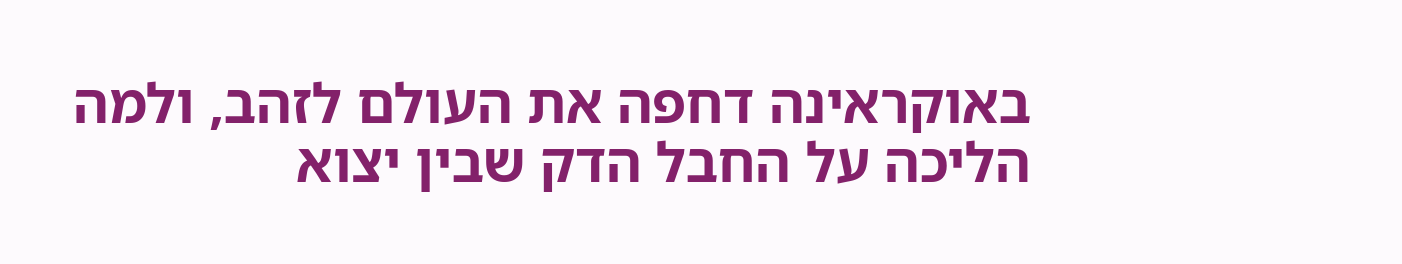באוקראינה דחפה את העולם לזהב, ולמה הליכה על החבל הדק שבין יצוא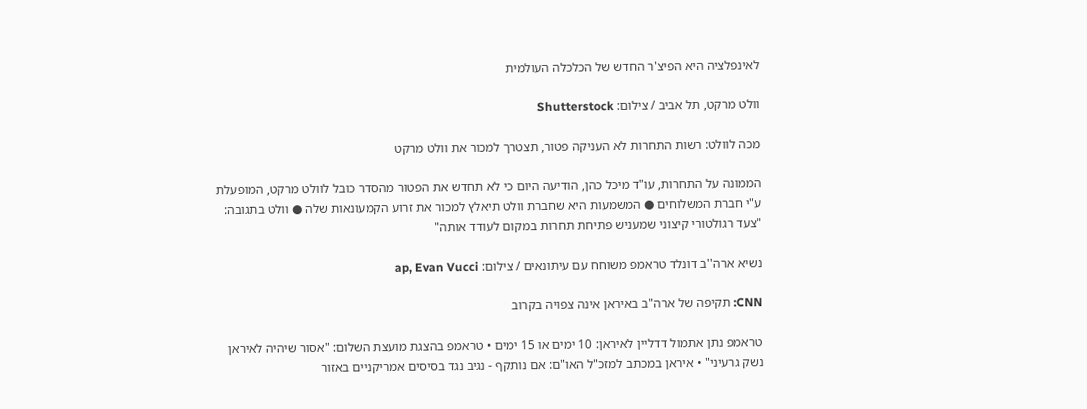לאינפלציה היא הפיצ'ר החדש של הכלכלה העולמית

וולט מרקט, תל אביב / צילום: Shutterstock

מכה לוולט: רשות התחרות לא העניקה פטור, תצטרך למכור את וולט מרקט

הממונה על התחרות, עו"ד מיכל כהן, הודיעה היום כי לא תחדש את הפטור מהסדר כובל לוולט מרקט, המופעלת ע"י חברת המשלוחים ● המשמעות היא שחברת וולט תיאלץ למכור את זרוע הקמעונאות שלה ● וולט בתגובה: "צעד רגולטורי קיצוני שמעניש פתיחת תחרות במקום לעודד אותה"

נשיא ארה''ב דונלד טראמפ משוחח עם עיתונאים / צילום: ap, Evan Vucci

CNN: תקיפה של ארה"ב באיראן אינה צפויה בקרוב

טראמפ נתן אתמול דדליין לאיראן: 10 ימים או 15 ימים • טראמפ בהצגת מועצת השלום: "אסור שיהיה לאיראן נשק גרעיני" • איראן במכתב למזכ"ל האו"ם: אם נותקף - נגיב נגד בסיסים אמריקניים באזור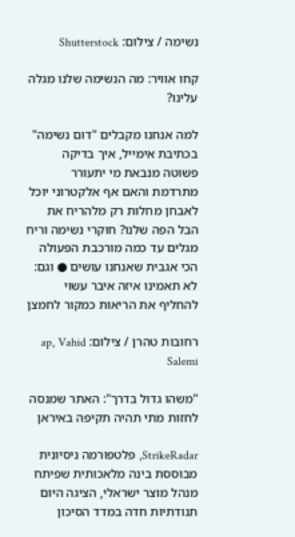נשימה / צילום: Shutterstock

קחו אוויר: מה הנשימה שלנו מגלה עלינו?

למה אנחנו מקבלים "דום נשימה" בכתיבת אימייל, איך בדיקה פשוטה מנבאת מי יתעורר מתרדמת והאם אף אלקטרוני יוכל לאבחן מחלות רק מלהריח את הבל הפה שלנו? חוקרי נשימה וריח מגלים עד כמה מורכבת הפעולה הכי אגבית שאנחנו עושים ● וגם: לא תאמינו איזה איבר עשוי להחליף את הריאות כמקור לחמצן

רחובות טהרן / צילום: ap, Vahid Salemi

"משהו גדול בדרך": האתר שמנסה לחזות מתי תהיה תקיפה באיראן

StrikeRadar, פלטפורמה ניסיונית מבוססת בינה מלאכותית שפיתח מנהל מוצר ישראלי, הציגה היום תנודתיות חדה במדד הסיכון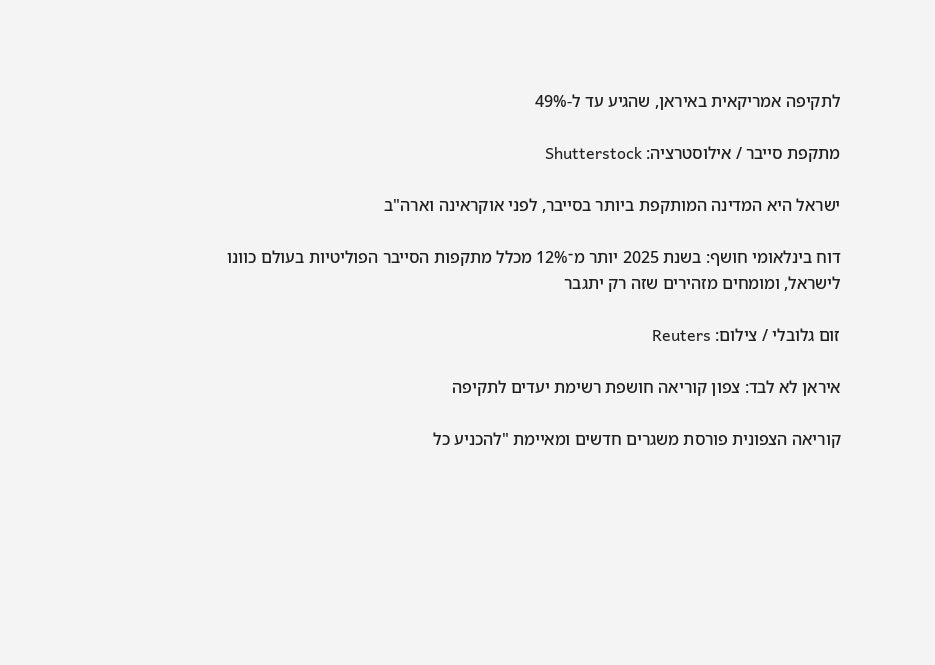לתקיפה אמריקאית באיראן, שהגיע עד ל-49%

מתקפת סייבר / אילוסטרציה: Shutterstock

ישראל היא המדינה המותקפת ביותר בסייבר, לפני אוקראינה וארה"ב

דוח בינלאומי חושף: בשנת 2025 יותר מ־12% מכלל מתקפות הסייבר הפוליטיות בעולם כוונו לישראל, ומומחים מזהירים שזה רק יתגבר

זום גלובלי / צילום: Reuters

איראן לא לבד: צפון קוריאה חושפת רשימת יעדים לתקיפה

קוריאה הצפונית פורסת משגרים חדשים ומאיימת "להכניע כל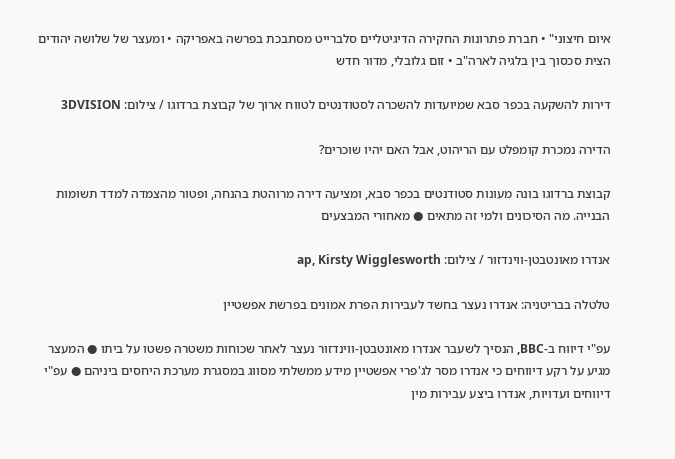איום חיצוני" • חברת פתרונות החקירה הדיגיטליים סלברייט מסתבכת בפרשה באפריקה • ומעצר של שלושה יהודים הצית סכסוך בין בלגיה לארה"ב • זום גלובלי, מדור חדש

דירות להשקעה בכפר סבא שמיועדות להשכרה לסטודנטים לטווח ארוך של קבוצת ברדוגו / צילום: 3DVISION

הדירה נמכרת קומפלט עם הריהוט, אבל האם יהיו שוכרים?

קבוצת ברדוגו בונה מעונות סטודנטים בכפר סבא, ומציעה דירה מרוהטת בהנחה, ופטור מהצמדה למדד תשומות הבנייה. מה הסיכונים ולמי זה מתאים ● מאחורי המבצעים

אנדרו מאונטבטן-ווינדזור / צילום: ap, Kirsty Wigglesworth

טלטלה בבריטניה: אנדרו נעצר בחשד לעבירות הפרת אמונים בפרשת אפשטיין

עפ"י דיווח ב-BBC, הנסיך לשעבר אנדרו מאונטבטן-ווינדזור נעצר לאחר שכוחות משטרה פשטו על ביתו ● המעצר מגיע על רקע דיווחים כי אנדרו מסר לג'פרי אפשטיין מידע ממשלתי מסווג במסגרת מערכת היחסים ביניהם ● עפ"י דיווחים ועדויות, אנדרו ביצע עבירות מין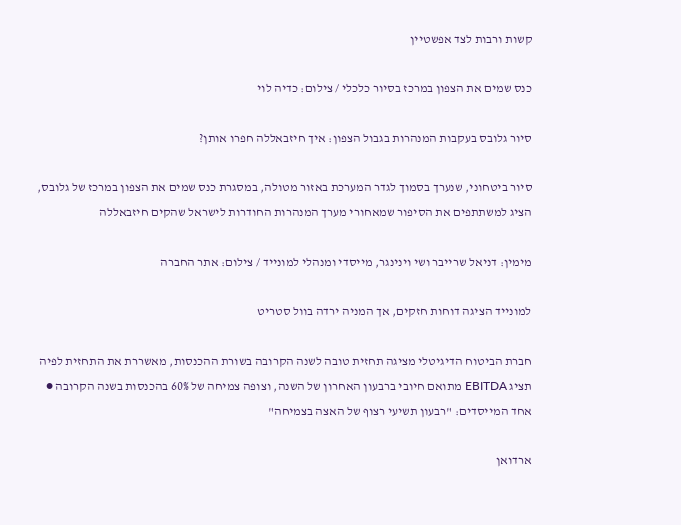קשות ורבות לצד אפשטיין

כנס שמים את הצפון במרכז בסיור כלכלי / צילום: כדיה לוי

סיור גלובס בעקבות המנהרות בגבול הצפון: איך חיזבאללה חפרו אותן?

סיור ביטחוני, שנערך בסמוך לגדר המערכת באזור מטולה, במסגרת כנס שמים את הצפון במרכז של גלובס, הציג למשתתפים את הסיפור שמאחורי מערך המנהרות החודרות לישראל שהקים חיזבאללה

מימין: דניאל שרייבר ושי וינינגר, מייסדי ומנהלי למונייד / צילום: אתר החברה

למונייד הציגה דוחות חזקים, אך המניה ירדה בוול סטריט

חברת הביטוח הדיגיטלי מציגה תחזית טובה לשנה הקרובה בשורת ההכנסות, מאשררת את התחזית לפיה תציג EBITDA מתואם חיובי ברבעון האחרון של השנה, וצופה צמיחה של 60% בהכנסות בשנה הקרובה ● אחד המייסדים: "רבעון תשיעי רצוף של האצה בצמיחה"

ארדואן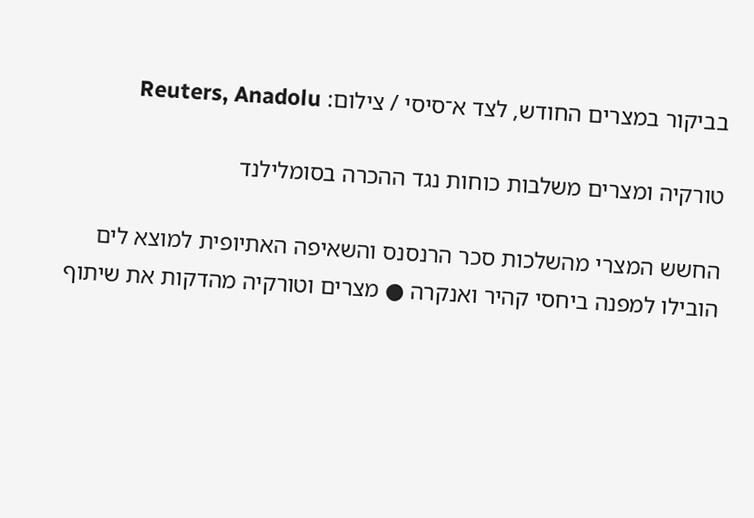בביקור במצרים החודש, לצד א־סיסי / צילום: Reuters, Anadolu

טורקיה ומצרים משלבות כוחות נגד ההכרה בסומלילנד

החשש המצרי מהשלכות סכר הרנסנס והשאיפה האתיופית למוצא לים הובילו למפנה ביחסי קהיר ואנקרה ● מצרים וטורקיה מהדקות את שיתוף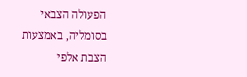הפעולה הצבאי בסומליה, באמצעות הצבת אלפי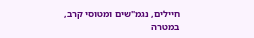חיילים, נגמ"שים ומטוסי קרב, במטרה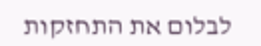לבלום את התחזקות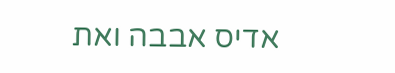אדיס אבבה ואת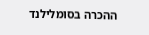ההכרה בסומלילנד